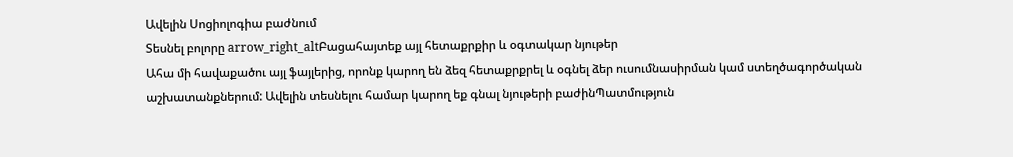Ավելին Սոցիոլոգիա բաժնում
Տեսնել բոլորը arrow_right_altԲացահայտեք այլ հետաքրքիր և օգտակար նյութեր
Ահա մի հավաքածու այլ ֆայլերից, որոնք կարող են ձեզ հետաքրքրել և օգնել ձեր ուսումնասիրման կամ ստեղծագործական աշխատանքներում: Ավելին տեսնելու համար կարող եք գնալ նյութերի բաժինՊատմություն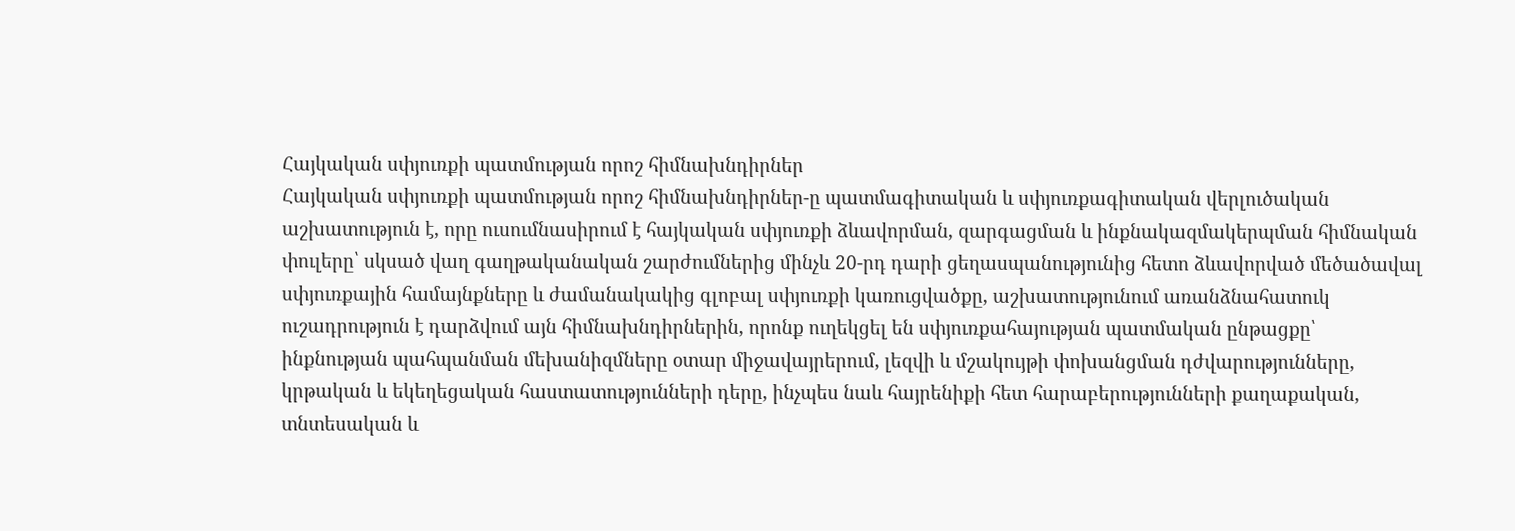Հայկական սփյուռքի պատմության որոշ հիմնախնդիրներ
Հայկական սփյուռքի պատմության որոշ հիմնախնդիրներ-ը պատմագիտական և սփյուռքագիտական վերլուծական աշխատություն է, որը ուսումնասիրում է հայկական սփյուռքի ձևավորման, զարգացման և ինքնակազմակերպման հիմնական փուլերը՝ սկսած վաղ գաղթականական շարժումներից մինչև 20-րդ դարի ցեղասպանությունից հետո ձևավորված մեծածավալ սփյուռքային համայնքները և ժամանակակից գլոբալ սփյուռքի կառուցվածքը, աշխատությունում առանձնահատուկ ուշադրություն է դարձվում այն հիմնախնդիրներին, որոնք ուղեկցել են սփյուռքահայության պատմական ընթացքը՝ ինքնության պահպանման մեխանիզմները օտար միջավայրերում, լեզվի և մշակույթի փոխանցման դժվարությունները, կրթական և եկեղեցական հաստատությունների դերը, ինչպես նաև հայրենիքի հետ հարաբերությունների քաղաքական, տնտեսական և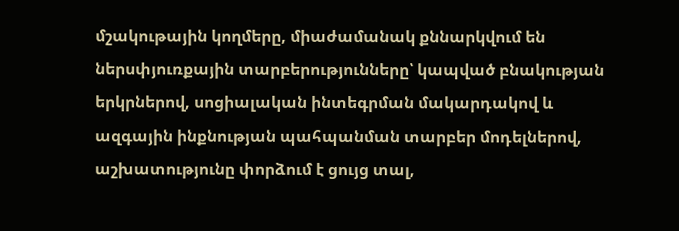մշակութային կողմերը, միաժամանակ քննարկվում են ներսփյուռքային տարբերությունները՝ կապված բնակության երկրներով, սոցիալական ինտեգրման մակարդակով և ազգային ինքնության պահպանման տարբեր մոդելներով, աշխատությունը փորձում է ցույց տալ,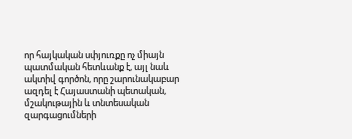որ հայկական սփյուռքը ոչ միայն պատմական հետևանք է, այլ նաև ակտիվ գործոն, որը շարունակաբար ազդել է Հայաստանի պետական, մշակութային և տնտեսական զարգացումների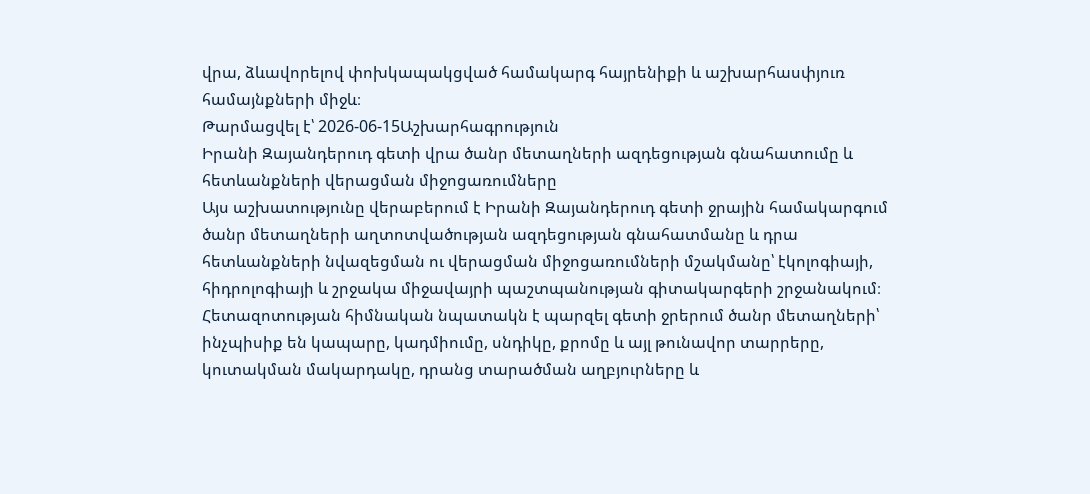վրա, ձևավորելով փոխկապակցված համակարգ հայրենիքի և աշխարհասփյուռ համայնքների միջև։
Թարմացվել է՝ 2026-06-15Աշխարհագրություն
Իրանի Զայանդերուդ գետի վրա ծանր մետաղների ազդեցության գնահատումը և հետևանքների վերացման միջոցառումները
Այս աշխատությունը վերաբերում է Իրանի Զայանդերուդ գետի ջրային համակարգում ծանր մետաղների աղտոտվածության ազդեցության գնահատմանը և դրա հետևանքների նվազեցման ու վերացման միջոցառումների մշակմանը՝ էկոլոգիայի, հիդրոլոգիայի և շրջակա միջավայրի պաշտպանության գիտակարգերի շրջանակում։ Հետազոտության հիմնական նպատակն է պարզել գետի ջրերում ծանր մետաղների՝ ինչպիսիք են կապարը, կադմիումը, սնդիկը, քրոմը և այլ թունավոր տարրերը, կուտակման մակարդակը, դրանց տարածման աղբյուրները և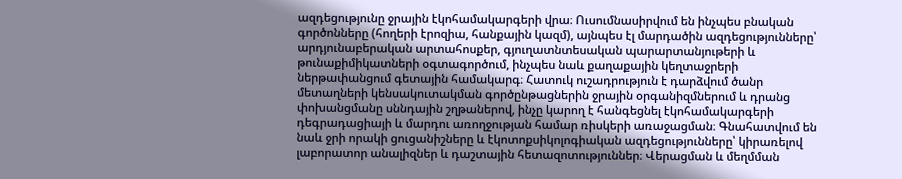ազդեցությունը ջրային էկոհամակարգերի վրա։ Ուսումնասիրվում են ինչպես բնական գործոնները (հողերի էրոզիա, հանքային կազմ), այնպես էլ մարդածին ազդեցությունները՝ արդյունաբերական արտահոսքեր, գյուղատնտեսական պարարտանյութերի և թունաքիմիկատների օգտագործում, ինչպես նաև քաղաքային կեղտաջրերի ներթափանցում գետային համակարգ։ Հատուկ ուշադրություն է դարձվում ծանր մետաղների կենսակուտակման գործընթացներին ջրային օրգանիզմներում և դրանց փոխանցմանը սննդային շղթաներով, ինչը կարող է հանգեցնել էկոհամակարգերի դեգրադացիայի և մարդու առողջության համար ռիսկերի առաջացման։ Գնահատվում են նաև ջրի որակի ցուցանիշները և էկոտոքսիկոլոգիական ազդեցությունները՝ կիրառելով լաբորատոր անալիզներ և դաշտային հետազոտություններ։ Վերացման և մեղմման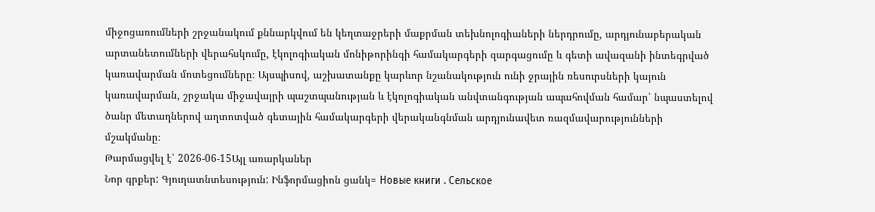միջոցառումների շրջանակում քննարկվում են կեղտաջրերի մաքրման տեխնոլոգիաների ներդրումը, արդյունաբերական արտանետումների վերահսկումը, էկոլոգիական մոնիթորինգի համակարգերի զարգացումը և գետի ավազանի ինտեգրված կառավարման մոտեցումները։ Այսպիսով, աշխատանքը կարևոր նշանակություն ունի ջրային ռեսուրսների կայուն կառավարման, շրջակա միջավայրի պաշտպանության և էկոլոգիական անվտանգության ապահովման համար՝ նպաստելով ծանր մետաղներով աղտոտված գետային համակարգերի վերականգնման արդյունավետ ռազմավարությունների մշակմանը։
Թարմացվել է՝ 2026-06-15Այլ առարկաներ
Նոր գրքեր: Գյուղատնտեսություն: Ինֆորմացիոն ցանկ= Новые книги . Сельское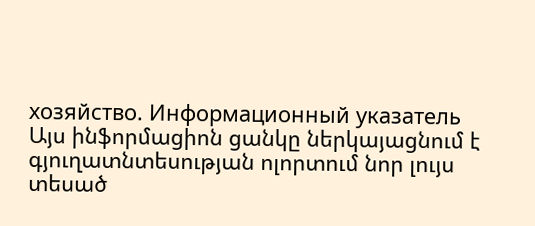хозяйство. Информационный указатель
Այս ինֆորմացիոն ցանկը ներկայացնում է գյուղատնտեսության ոլորտում նոր լույս տեսած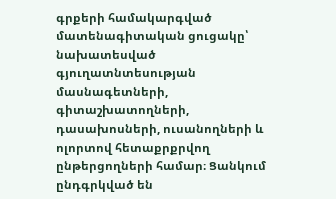գրքերի համակարգված մատենագիտական ցուցակը՝ նախատեսված գյուղատնտեսության մասնագետների, գիտաշխատողների, դասախոսների, ուսանողների և ոլորտով հետաքրքրվող ընթերցողների համար։ Ցանկում ընդգրկված են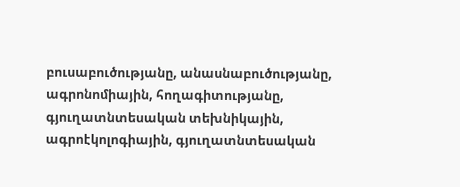բուսաբուծությանը, անասնաբուծությանը, ագրոնոմիային, հողագիտությանը, գյուղատնտեսական տեխնիկային, ագրոէկոլոգիային, գյուղատնտեսական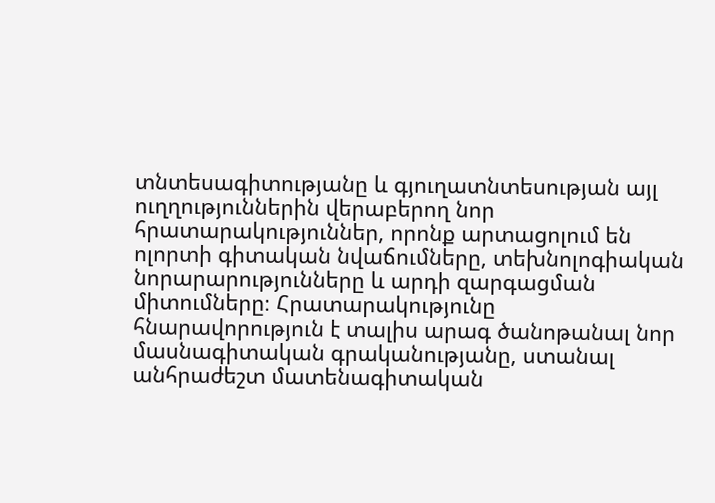տնտեսագիտությանը և գյուղատնտեսության այլ ուղղություններին վերաբերող նոր հրատարակություններ, որոնք արտացոլում են ոլորտի գիտական նվաճումները, տեխնոլոգիական նորարարությունները և արդի զարգացման միտումները։ Հրատարակությունը հնարավորություն է տալիս արագ ծանոթանալ նոր մասնագիտական գրականությանը, ստանալ անհրաժեշտ մատենագիտական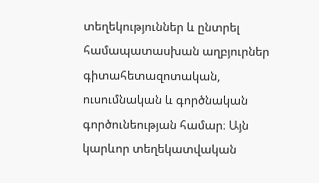տեղեկություններ և ընտրել համապատասխան աղբյուրներ գիտահետազոտական, ուսումնական և գործնական գործունեության համար։ Այն կարևոր տեղեկատվական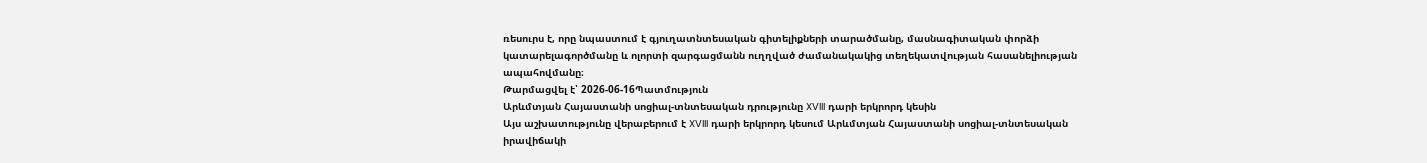ռեսուրս է, որը նպաստում է գյուղատնտեսական գիտելիքների տարածմանը, մասնագիտական փորձի կատարելագործմանը և ոլորտի զարգացմանն ուղղված ժամանակակից տեղեկատվության հասանելիության ապահովմանը։
Թարմացվել է՝ 2026-06-16Պատմություն
Արևմտյան Հայաստանի սոցիալ-տնտեսական դրությունը XVIII դարի երկրորդ կեսին
Այս աշխատությունը վերաբերում է XVIII դարի երկրորդ կեսում Արևմտյան Հայաստանի սոցիալ-տնտեսական իրավիճակի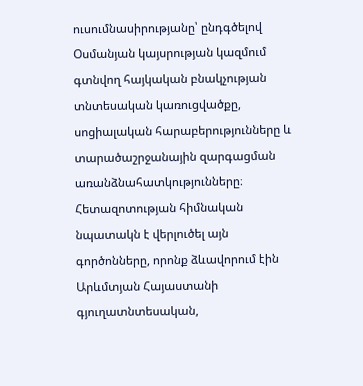ուսումնասիրությանը՝ ընդգծելով Օսմանյան կայսրության կազմում գտնվող հայկական բնակչության տնտեսական կառուցվածքը, սոցիալական հարաբերությունները և տարածաշրջանային զարգացման առանձնահատկությունները։ Հետազոտության հիմնական նպատակն է վերլուծել այն գործոնները, որոնք ձևավորում էին Արևմտյան Հայաստանի գյուղատնտեսական,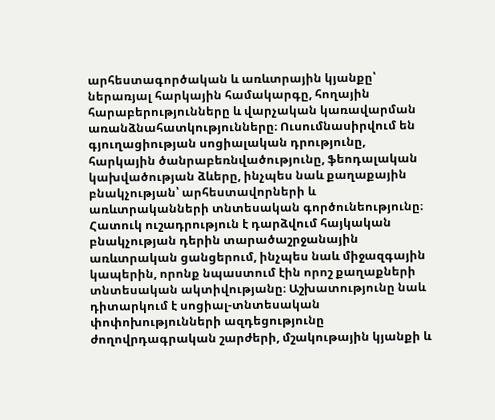արհեստագործական և առևտրային կյանքը՝ ներառյալ հարկային համակարգը, հողային հարաբերությունները և վարչական կառավարման առանձնահատկությունները։ Ուսումնասիրվում են գյուղացիության սոցիալական դրությունը, հարկային ծանրաբեռնվածությունը, ֆեոդալական կախվածության ձևերը, ինչպես նաև քաղաքային բնակչության՝ արհեստավորների և առևտրականների տնտեսական գործունեությունը։ Հատուկ ուշադրություն է դարձվում հայկական բնակչության դերին տարածաշրջանային առևտրական ցանցերում, ինչպես նաև միջազգային կապերին, որոնք նպաստում էին որոշ քաղաքների տնտեսական ակտիվությանը։ Աշխատությունը նաև դիտարկում է սոցիալ-տնտեսական փոփոխությունների ազդեցությունը ժողովրդագրական շարժերի, մշակութային կյանքի և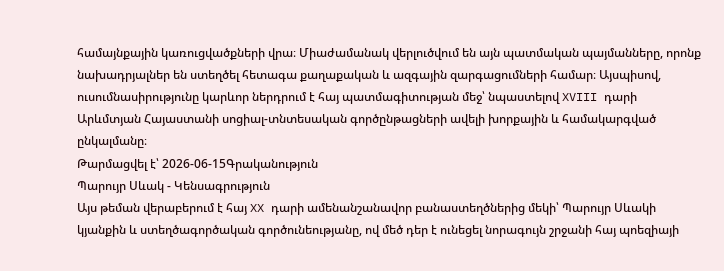համայնքային կառուցվածքների վրա։ Միաժամանակ վերլուծվում են այն պատմական պայմանները, որոնք նախադրյալներ են ստեղծել հետագա քաղաքական և ազգային զարգացումների համար։ Այսպիսով, ուսումնասիրությունը կարևոր ներդրում է հայ պատմագիտության մեջ՝ նպաստելով XVIII դարի Արևմտյան Հայաստանի սոցիալ-տնտեսական գործընթացների ավելի խորքային և համակարգված ընկալմանը։
Թարմացվել է՝ 2026-06-15Գրականություն
Պարույր Սևակ - Կենսագրություն
Այս թեման վերաբերում է հայ XX դարի ամենանշանավոր բանաստեղծներից մեկի՝ Պարույր Սևակի կյանքին և ստեղծագործական գործունեությանը, ով մեծ դեր է ունեցել նորագույն շրջանի հայ պոեզիայի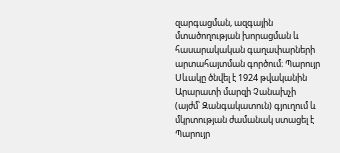զարգացման, ազգային մտածողության խորացման և հասարակական գաղափարների արտահայտման գործում։ Պարույր Սևակը ծնվել է 1924 թվականին Արարատի մարզի Չանախչի (այժմ՝ Զանգակատուն) գյուղում և մկրտության ժամանակ ստացել է Պարույր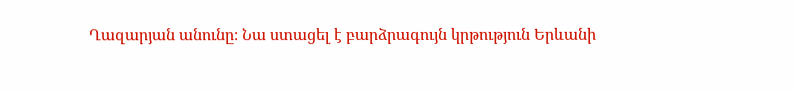Ղազարյան անունը։ Նա ստացել է բարձրագույն կրթություն Երևանի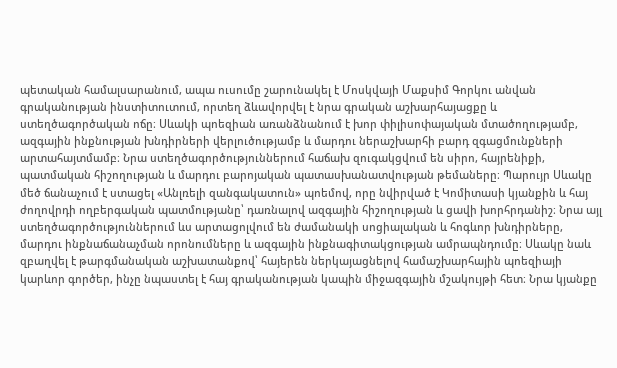պետական համալսարանում, ապա ուսումը շարունակել է Մոսկվայի Մաքսիմ Գորկու անվան գրականության ինստիտուտում, որտեղ ձևավորվել է նրա գրական աշխարհայացքը և ստեղծագործական ոճը։ Սևակի պոեզիան առանձնանում է խոր փիլիսոփայական մտածողությամբ, ազգային ինքնության խնդիրների վերլուծությամբ և մարդու ներաշխարհի բարդ զգացմունքների արտահայտմամբ։ Նրա ստեղծագործություններում հաճախ զուգակցվում են սիրո, հայրենիքի, պատմական հիշողության և մարդու բարոյական պատասխանատվության թեմաները։ Պարույր Սևակը մեծ ճանաչում է ստացել «Անլռելի զանգակատուն» պոեմով, որը նվիրված է Կոմիտասի կյանքին և հայ ժողովրդի ողբերգական պատմությանը՝ դառնալով ազգային հիշողության և ցավի խորհրդանիշ։ Նրա այլ ստեղծագործություններում ևս արտացոլվում են ժամանակի սոցիալական և հոգևոր խնդիրները, մարդու ինքնաճանաչման որոնումները և ազգային ինքնագիտակցության ամրապնդումը։ Սևակը նաև զբաղվել է թարգմանական աշխատանքով՝ հայերեն ներկայացնելով համաշխարհային պոեզիայի կարևոր գործեր, ինչը նպաստել է հայ գրականության կապին միջազգային մշակույթի հետ։ Նրա կյանքը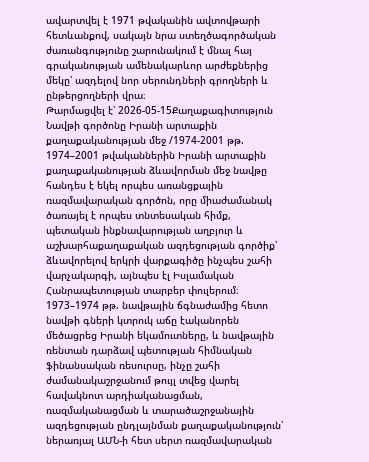ավարտվել է 1971 թվականին ավտովթարի հետևանքով, սակայն նրա ստեղծագործական ժառանգությունը շարունակում է մնալ հայ գրականության ամենակարևոր արժեքներից մեկը՝ ազդելով նոր սերունդների գրողների և ընթերցողների վրա։
Թարմացվել է՝ 2026-05-15Քաղաքագիտություն
Նավթի գործոնը Իրանի արտաքին քաղաքականության մեջ /1974-2001 թթ.
1974–2001 թվականներին Իրանի արտաքին քաղաքականության ձևավորման մեջ նավթը հանդես է եկել որպես առանցքային ռազմավարական գործոն, որը միաժամանակ ծառայել է որպես տնտեսական հիմք, պետական ինքնավարության աղբյուր և աշխարհաքաղաքական ազդեցության գործիք՝ ձևավորելով երկրի վարքագիծը ինչպես շահի վարչակարգի, այնպես էլ Իսլամական Հանրապետության տարբեր փուլերում։ 1973–1974 թթ. նավթային ճգնաժամից հետո նավթի գների կտրուկ աճը էականորեն մեծացրեց Իրանի եկամուտները, և նավթային ռենտան դարձավ պետության հիմնական ֆինանսական ռեսուրսը, ինչը շահի ժամանակաշրջանում թույլ տվեց վարել հավակնոտ արդիականացման, ռազմականացման և տարածաշրջանային ազդեցության ընդլայնման քաղաքականություն՝ ներառյալ ԱՄՆ-ի հետ սերտ ռազմավարական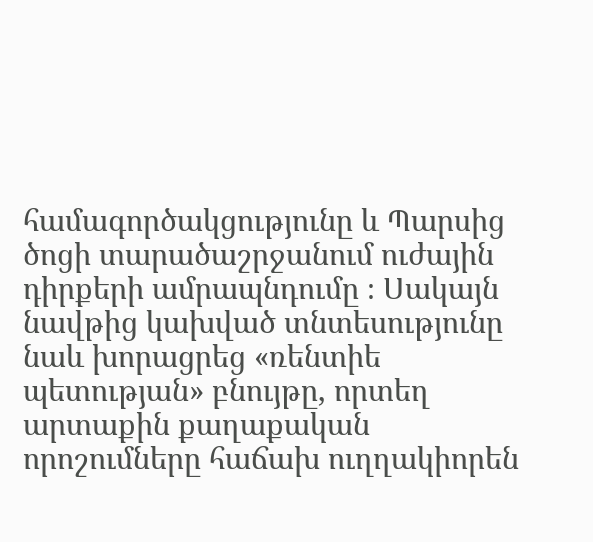համագործակցությունը և Պարսից ծոցի տարածաշրջանում ուժային դիրքերի ամրապնդումը ։ Սակայն նավթից կախված տնտեսությունը նաև խորացրեց «ռենտիե պետության» բնույթը, որտեղ արտաքին քաղաքական որոշումները հաճախ ուղղակիորեն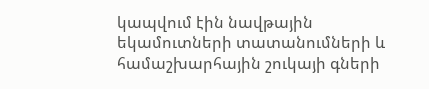կապվում էին նավթային եկամուտների տատանումների և համաշխարհային շուկայի գների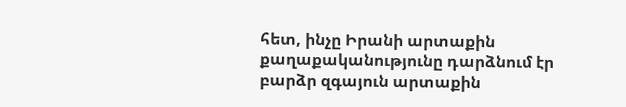հետ, ինչը Իրանի արտաքին քաղաքականությունը դարձնում էր բարձր զգայուն արտաքին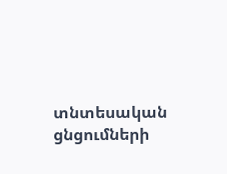տնտեսական ցնցումների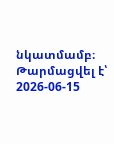նկատմամբ։
Թարմացվել է՝ 2026-06-15